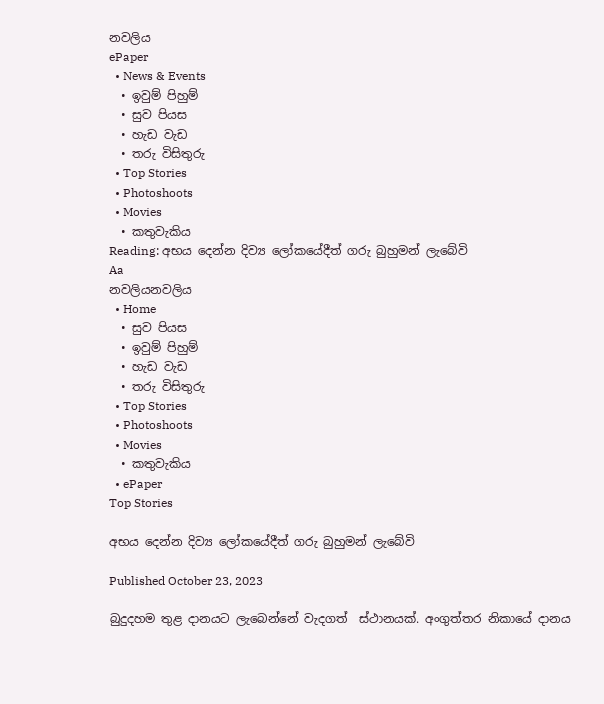නවලිය
ePaper
  • News & Events
  • ඉවුම් පිහුම්
  • සුව පියස
  • හැඩ වැඩ
  • තරු විසිතුරු
  • Top Stories
  • Photoshoots
  • Movies
  • කතුවැකිය
Reading: අභය දෙන්න දිව්‍ය ලෝකයේදීත් ගරු බුහුමන් ලැබේවි
Aa
නවලියනවලිය
  • Home
  • සුව පියස
  • ඉවුම් පිහුම්
  • හැඩ වැඩ
  • තරු විසිතුරු
  • Top Stories
  • Photoshoots
  • Movies
  • කතුවැකිය
  • ePaper
Top Stories

අභය දෙන්න දිව්‍ය ලෝකයේදීත් ගරු බුහුමන් ලැබේවි

Published October 23, 2023

බුදුදහම තුළ දානයට ලැබෙන්නේ වැදගත්  ස්ථානයක්. අංගුත්තර නිකායේ දානය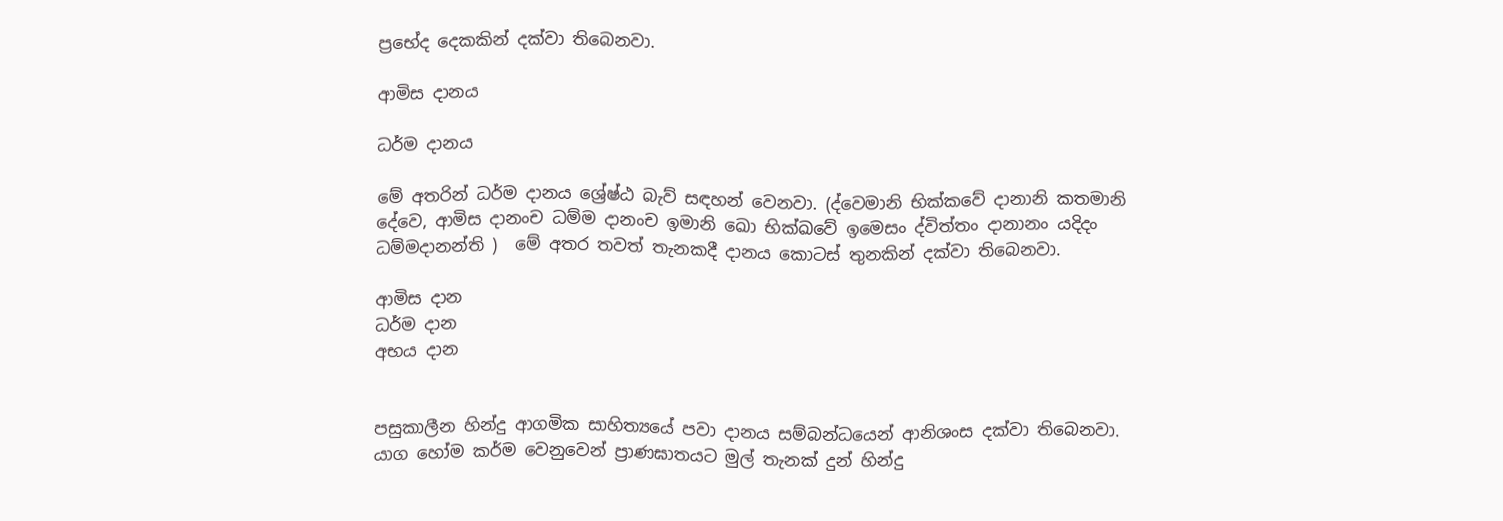ප්‍රභේද දෙකකින් දක්වා තිබෙනවා.

ආමිස දානය

ධර්ම දානය

මේ අතරින් ධර්ම දානය ශ්‍රේෂ්ඨ බැව් සඳහන් වෙනවා. (ද්වෙමානි භික්කවේ දානානි කතමානි දේවෙ, ආමිස දානංච ධම්ම දානංච ඉමානි ඛො භික්ඛවේ ඉමෙසං ද්විත්තං දානානං යදිදං ධම්මදානන්ති )  මේ අතර තවත් තැනකදී දානය කොටස් තුනකින් දක්වා තිබෙනවා.

ආමිස දාන
ධර්ම දාන
අභය දාන


පසුකාලීන හින්දු ආගමික සාහිත්‍යයේ පවා දානය සම්බන්ධයෙන් ආනිශංස දක්වා තිබෙනවා. යාග හෝම කර්ම වෙනුවෙන් ප්‍රාණඝාතයට මුල් තැනක් දුන් හින්දු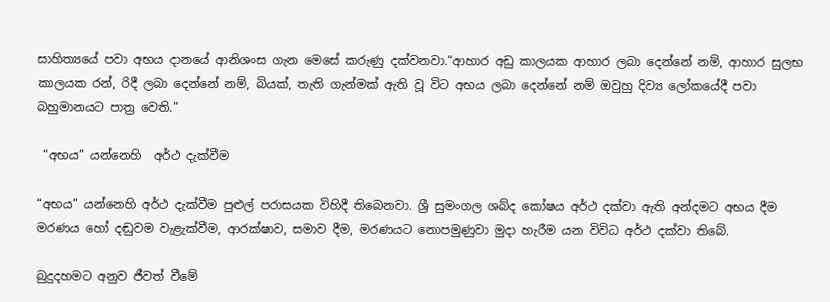සාහිත්‍යයේ පවා අභය දානයේ ආනිශංස ගැන මෙසේ කරුණු දක්වනවා.“ආහාර අඩු කාලයක ආහාර ලබා දෙන්නේ නම්, ආහාර සුලභ කාලයක රන්, රිදී ලබා දෙන්නේ නම්, බියක්, තැති ගැන්මක් ඇති වූ විට අභය ලබා දෙන්නේ නම් ඔවුහු දිව්‍ය ලෝකයේදී පවා බහුමානයට පාත්‍ර වෙති.”

 “අභය” යන්නෙහි  අර්ථ දැක්වීම

“අභය” යන්නෙහි අර්ථ දැක්වීම පුළුල් පරාසයක විහිදී තිබෙනවා. ශ්‍රී සුමංගල ශබ්ද කෝෂය අර්ථ දක්වා ඇති අන්දමට අභය දීම මරණය හෝ දඬුවම වැළැක්වීම, ආරක්ෂාව, සමාව දීම, මරණයට නොපමුණුවා මුදා හැරීම යන විවිධ අර්ථ දක්වා තිබේ.

බුදුදහමට අනුව ජීවත් වීමේ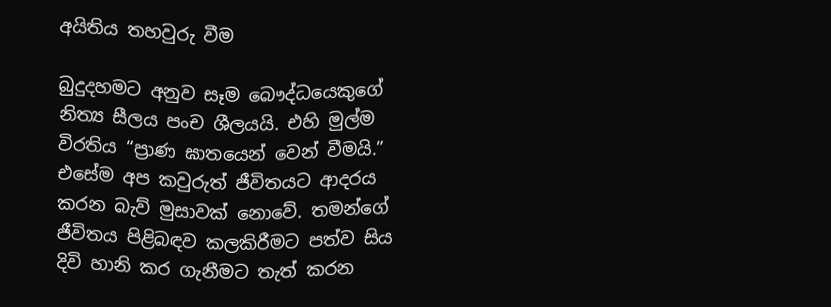අයිතිය තහවුරු වීම

බුදුදහමට අනුව සෑම බෞද්ධයෙකුගේ නිත්‍ය සීලය පංච ශීලයයි. එහි මුල්ම විරතිය “ප්‍රාණ ඝාතයෙන් වෙන් වීමයි.” එසේම අප කවුරුත් ජීවිතයට ආදරය කරන බැව් මුසාවක් නොවේ. තමන්ගේ ජීවිතය පිළිබඳව කලකිරීමට පත්ව සිය දිවි හානි කර ගැනීමට තැත් කරන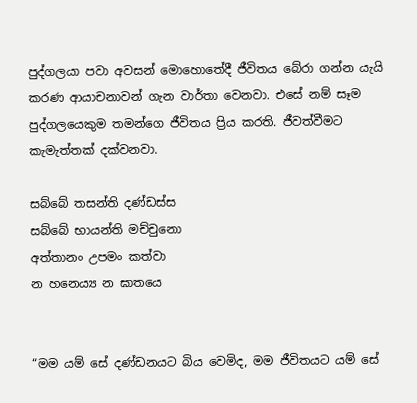පුද්ගලයා පවා අවසන් මොහොතේදී ජීවිතය බේරා ගන්න යැයි කරණ ආයාචනාවන් ගැන වාර්තා වෙනවා. එසේ නම් සෑම පුද්ගලයෙකුම තමන්ගෙ ජීවිතය ප්‍රිය කරති. ජීවත්වීමට කැමැත්තක් දක්වනවා.

සබ්බේ තසන්ති දණ්ඩස්ස
සබ්බේ භායන්ති මච්චුනො
අත්තානං උපමං කත්වා
න හනෙය්‍ය න ඝාතයෙ


“මම යම් සේ දණ්ඩනයට බිය වෙමිද, මම ජීවිතයට යම් සේ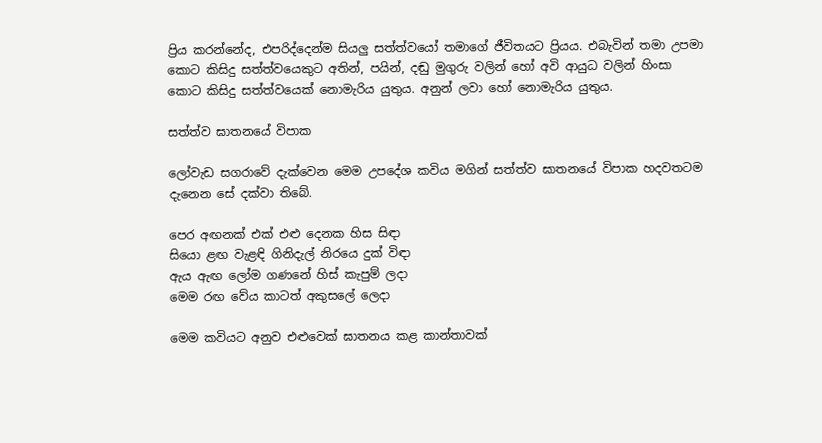ප්‍රිය කරන්නේද, එපරිද්දෙන්ම සියලු සත්ත්වයෝ තමාගේ ජීවිතයට ප්‍රියය. එබැවින් තමා උපමා කොට කිසිදු සත්ත්වයෙකුට අතින්, පයින්, දඬු මුගුරු වලින් හෝ අවි ආයුධ වලින් හිංසා කොට කිසිදු සත්ත්වයෙක් නොමැරිය යුතුය. අනුන් ලවා හෝ නොමැරිය යුතුය.

සත්ත්ව ඝාතනයේ විපාක

ලෝවැඩ සගරාවේ දැක්වෙන මෙම උපදේශ කවිය මගින් සත්ත්ව ඝාතනයේ විපාක හදවතටම දැනෙන සේ දක්වා තිබේ.

පෙර අඟනක් එක් එළු දෙනක හිස සිඳා
සියො ළඟ වැළඳි ගිනිදැල් නිරයෙ දුක් විඳා
ඇය ඇඟ ලෝම ගණනේ හිස් කැපුම් ලදා
මෙම රඟ වේය කාටත් අකුසලේ ලෙදා

මෙම කවියට අනුව එළුවෙක් ඝාතනය කළ කාන්තාවක්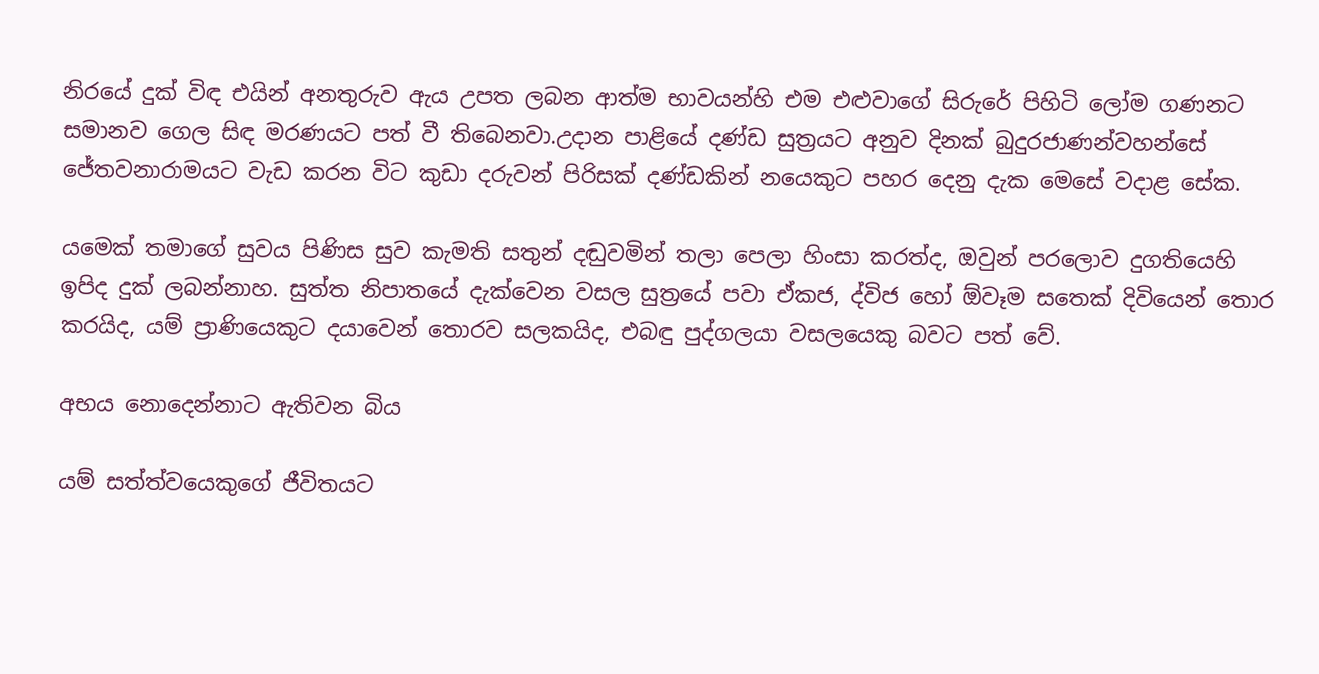නිරයේ දුක් විඳ එයින් අනතුරුව ඇය උපත ලබන ආත්ම භාවයන්හි එම එළුවාගේ සිරුරේ පිහිටි ලෝම ගණනට සමානව ගෙල සිඳ මරණයට පත් වී තිබෙනවා.උදාන පාළියේ දණ්ඩ සුත්‍රයට අනුව දිනක් බුදුරජාණන්වහන්සේ ජේතවනාරාමයට වැඩ කරන විට කුඩා දරුවන් පිරිසක් දණ්ඩකින් නයෙකුට පහර දෙනු දැක මෙසේ වදාළ සේක.

යමෙක් තමාගේ සුවය පිණිස සුව කැමති සතුන් දඬුවමින් තලා පෙලා හිංසා කරත්ද, ඔවුන් පරලොව දුගතියෙහි ඉපිද දුක් ලබන්නාහ. සුත්ත නිපාතයේ දැක්වෙන වසල සුත්‍රයේ පවා ඒකජ, ද්විජ හෝ ඕවෑම සතෙක් දිවියෙන් තොර කරයිද, යම් ප්‍රාණියෙකුට දයාවෙන් තොරව සලකයිද, එබඳු පුද්ගලයා වසලයෙකු බවට පත් වේ.

අභය නොදෙන්නාට ඇතිවන බිය

යම් සත්ත්වයෙකුගේ ජීවිතයට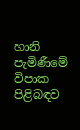හානි පැමිණීමේ විපාක පිළිබඳව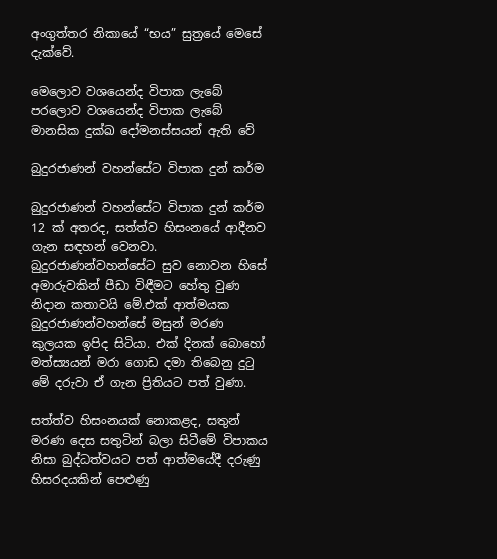අංගුත්තර නිකායේ “භය” සුත්‍රයේ මෙසේ දැක්වේ.

මෙලොව වශයෙන්ද විපාක ලැබේ
පරලොව වශයෙන්ද විපාක ලැබේ
මානසික දුක්ඛ දෝමනස්සයන් ඇති වේ

බුදුරජාණන් වහන්සේට විපාක දුන් කර්ම

බුදුරජාණන් වහන්සේට විපාක දුන් කර්ම 12 ක් අතරද, සත්ත්ව හිසංනයේ ආදීනව ගැන සඳහන් වෙනවා. බුදුරජාණන්වහන්සේට සුව නොවන හිසේ අමාරුවකින් පීඩා විඳීමට හේතු වුණ නිදාන කතාවයි මේ.එක් ආත්මයක බුදුරජාණන්වහන්සේ මසුන් මරණ කුලයක ඉපිද සිටියා. එක් දිනක් බොහෝ මත්ස්‍යයන් මරා ගොඩ දමා තිබෙනු දුටු මේ දරුවා ඒ ගැන ප්‍රිතියට පත් වුණා.

සත්ත්ව හිසංනයක් නොකළද, සතුන් මරණ දෙස සතුටින් බලා සිටීමේ විපාකය නිසා බුද්ධත්වයට පත් ආත්මයේදී දරුණු හිසරදයකින් පෙළුණු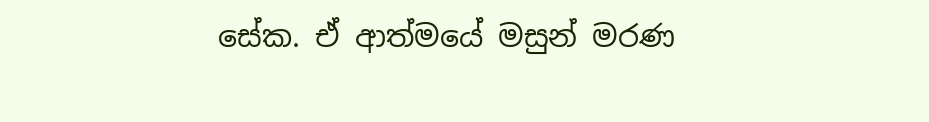සේක. ඒ ආත්මයේ මසුන් මරණ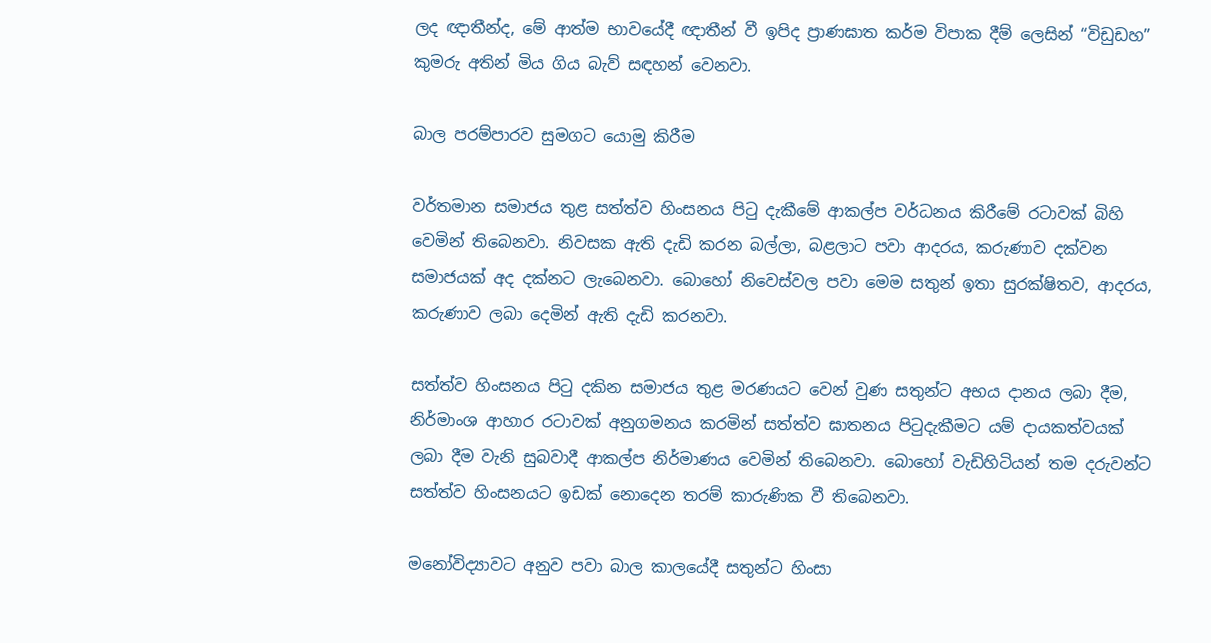ලද ඥාතීන්ද, මේ ආත්ම භාවයේදී ඥාතීන් වී ඉපිද ප්‍රාණඝාත කර්ම විපාක දීම් ලෙසින් “විඩුඩහ” කුමරු අතින් මිය ගිය බැව් සඳහන් වෙනවා.

බාල පරම්පාරව සුමගට යොමු කිරීම

වර්තමාන සමාජය තුළ සත්ත්ව හිංසනය පිටු දැකීමේ ආකල්ප වර්ධනය කිරීමේ රටාවක් බිහි වෙමින් තිබෙනවා. නිවසක ඇති දැඩි කරන බල්ලා, බළලාට පවා ආදරය, කරුණාව දක්වන සමාජයක් අද දක්නට ලැබෙනවා. බොහෝ නිවෙස්වල පවා මෙම සතුන් ඉතා සුරක්ෂිතව, ආදරය, කරුණාව ලබා දෙමින් ඇති දැඩි කරනවා.

සත්ත්ව හිංසනය පිටු දකින සමාජය තුළ මරණයට වෙන් වුණ සතුන්ට අභය දානය ලබා දීම, නිර්මාංශ ආහාර රටාවක් අනුගමනය කරමින් සත්ත්ව ඝාතනය පිටුදැකීමට යම් දායකත්වයක් ලබා දීම වැනි සුබවාදී ආකල්ප නිර්මාණය වෙමින් තිබෙනවා. බොහෝ වැඩිහිටියන් තම දරුවන්ට සත්ත්ව හිංසනයට ඉඩක් නොදෙන තරම් කාරුණික වී තිබෙනවා.

මනෝවිද්‍යාවට අනුව පවා බාල කාලයේදී සතුන්ට හිංසා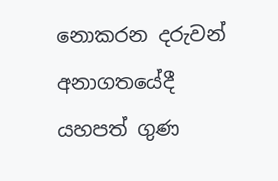නොකරන දරුවන් අනාගතයේදී යහපත් ගුණ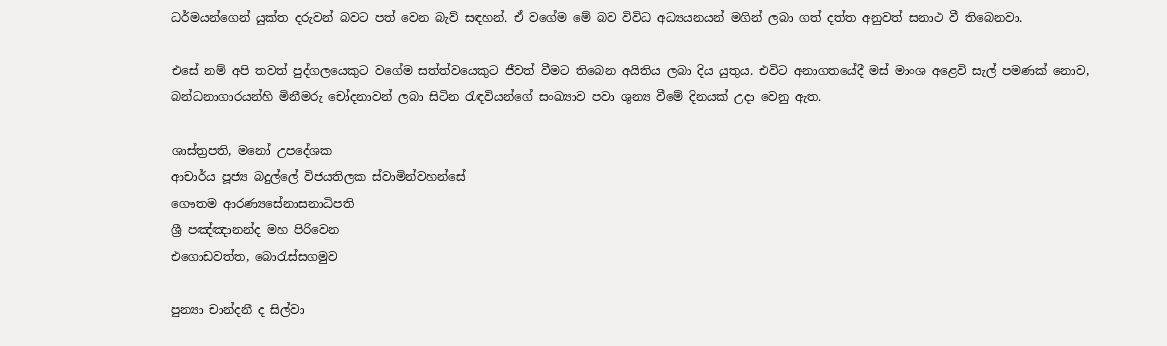ධර්මයන්ගෙන් යුක්ත දරුවන් බවට පත් වෙන බැව් සඳහන්. ඒ වගේම මේ බව විවිධ අධ්‍යයනයන් මගින් ලබා ගත් දත්ත අනුවත් සනාථ වී තිබෙනවා.

එසේ නම් අපි තවත් පුද්ගලයෙකුට වගේම සත්ත්වයෙකුට ජීවත් වීමට තිබෙන අයිතිය ලබා දිය යුතුය. එවිට අනාගතයේදී මස් මාංශ අළෙවි සැල් පමණක් නොව, බන්ධනාගාරයන්හි මිනීමරු චෝදනාවන් ලබා සිටින රැඳවියන්ගේ සංඛ්‍යාව පවා ශුන්‍ය වීමේ දිනයක් උදා වෙනු ඇත.

ශාස්ත්‍රපති, මනෝ උපදේශක
ආචාර්ය පූජ්‍ය බදුල්ලේ විජයතිලක ස්වාමින්වහන්සේ
ගෞතම ආරණ්‍යසේනාසනාධිපති
ශ්‍රී පඤ්ඤානන්ද මහ පිරිවෙන
එගොඩවත්ත, බොරැස්සගමුව

පුන්‍යා චාන්දනී ද සිල්වා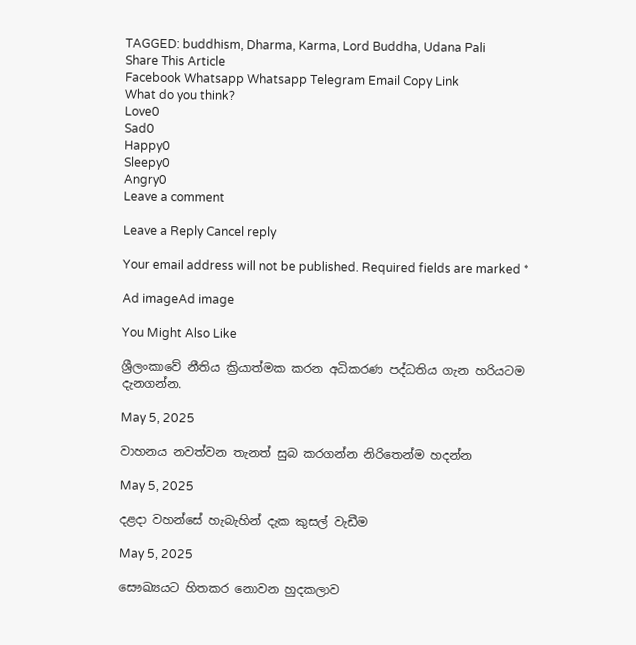TAGGED: buddhism, Dharma, Karma, Lord Buddha, Udana Pali
Share This Article
Facebook Whatsapp Whatsapp Telegram Email Copy Link
What do you think?
Love0
Sad0
Happy0
Sleepy0
Angry0
Leave a comment

Leave a Reply Cancel reply

Your email address will not be published. Required fields are marked *

Ad imageAd image

You Might Also Like

ශ්‍රීලංකාවේ නීතිය ක්‍රියාත්මක කරන අධිකරණ පද්ධතිය ගැන හරියටම දැනගන්න.

May 5, 2025

වාහනය නවත්වන තැනත් සුබ කරගන්න නිරිතෙන්ම හදන්න

May 5, 2025

දළදා වහන්සේ හැබැහින් දැක කුසල් වැඩීම

May 5, 2025

සෞඛ්‍යයට හිතකර නොවන හුදකලාව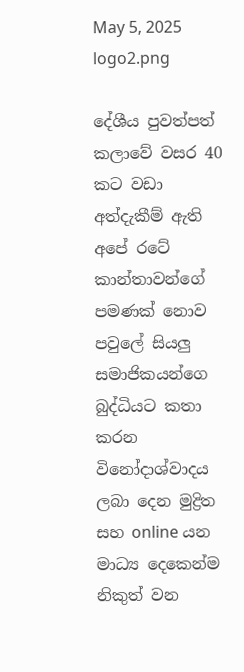May 5, 2025
logo2.png

දේශීය පුවත්පත් කලාවේ වසර 40 කට වඩා අත්දැකීම් ඇති අපේ රටේ කාන්තාවන්ගේ පමණක් නොව පවුලේ සියලු සමාජිකයන්ගෙ බුද්ධියට කතා කරන විනෝදාශ්වාදය ලබා දෙන මුද්‍රිත සහ online යන මාධ්‍ය දෙකෙන්ම නිකුත් වන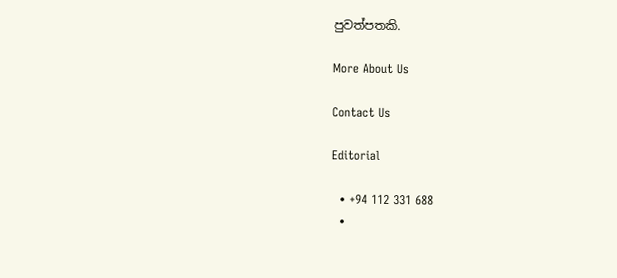පුවත්පතකි.

More About Us

Contact Us

Editorial

  • +94 112 331 688
  •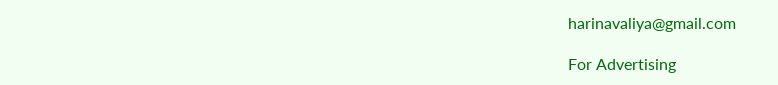harinavaliya@gmail.com

For Advertising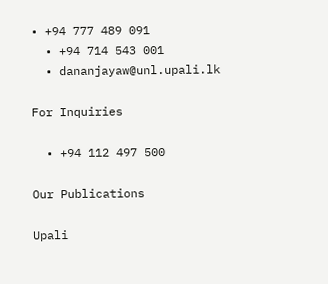• +94 777 489 091
  • +94 714 543 001
  • dananjayaw@unl.upali.lk

For Inquiries

  • +94 112 497 500

Our Publications

Upali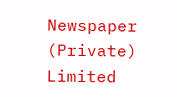Newspaper (Private) Limited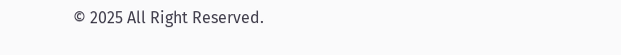© 2025 All Right Reserved.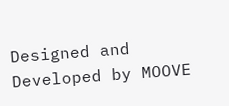Designed and Developed by MOOVE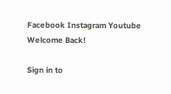Facebook Instagram Youtube
Welcome Back!

Sign in to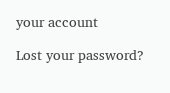your account

Lost your password?